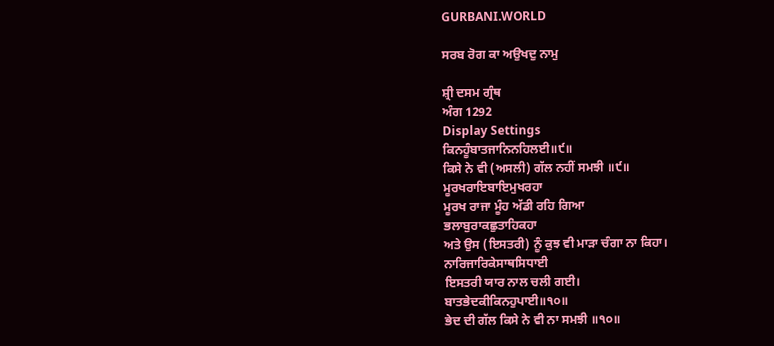GURBANI.WORLD

ਸਰਬ ਰੋਗ ਕਾ ਅਉਖਦੁ ਨਾਮੁ

ਸ਼੍ਰੀ ਦਸਮ ਗ੍ਰੰਥ
ਅੰਗ 1292
Display Settings
ਕਿਨਹੂੰਬਾਤਜਾਨਿਨਹਿਲਈ॥੯॥
ਕਿਸੇ ਨੇ ਵੀ (ਅਸਲੀ) ਗੱਲ ਨਹੀਂ ਸਮਝੀ ॥੯॥
ਮੂਰਖਰਾਇਬਾਇਮੁਖਰਹਾ
ਮੂਰਖ ਰਾਜਾ ਮੂੰਹ ਅੱਡੀ ਰਹਿ ਗਿਆ
ਭਲਾਬੁਰਾਕਛੁਤਾਹਿਕਹਾ
ਅਤੇ ਉਸ (ਇਸਤਰੀ) ਨੂੰ ਕੁਝ ਵੀ ਮਾੜਾ ਚੰਗਾ ਨਾ ਕਿਹਾ।
ਨਾਰਿਜਾਰਿਕੇਸਾਥਸਿਧਾਈ
ਇਸਤਰੀ ਯਾਰ ਨਾਲ ਚਲੀ ਗਈ।
ਬਾਤਭੇਦਕੀਕਿਨਹੁਪਾਈ॥੧੦॥
ਭੇਦ ਦੀ ਗੱਲ ਕਿਸੇ ਨੇ ਵੀ ਨਾ ਸਮਝੀ ॥੧੦॥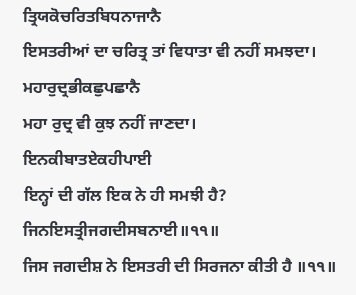ਤ੍ਰਿਯਕੋਚਰਿਤਬਿਧਨਾਜਾਨੈ
ਇਸਤਰੀਆਂ ਦਾ ਚਰਿਤ੍ਰ ਤਾਂ ਵਿਧਾਤਾ ਵੀ ਨਹੀਂ ਸਮਝਦਾ।
ਮਹਾਰੁਦ੍ਰਭੀਕਛੁਪਛਾਨੈ
ਮਹਾ ਰੁਦ੍ਰ ਵੀ ਕੁਝ ਨਹੀਂ ਜਾਣਦਾ।
ਇਨਕੀਬਾਤਏਕਹੀਪਾਈ
ਇਨ੍ਹਾਂ ਦੀ ਗੱਲ ਇਕ ਨੇ ਹੀ ਸਮਝੀ ਹੈ?
ਜਿਨਇਸਤ੍ਰੀਜਗਦੀਸਬਨਾਈ॥੧੧॥
ਜਿਸ ਜਗਦੀਸ਼ ਨੇ ਇਸਤਰੀ ਦੀ ਸਿਰਜਨਾ ਕੀਤੀ ਹੈ ॥੧੧॥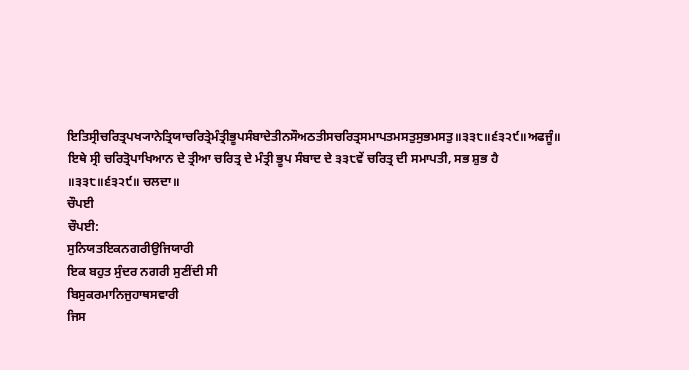ਇਤਿਸ੍ਰੀਚਰਿਤ੍ਰਪਖ੍ਯਾਨੇਤ੍ਰਿਯਾਚਰਿਤ੍ਰੇਮੰਤ੍ਰੀਭੂਪਸੰਬਾਦੇਤੀਨਸੌਅਠਤੀਸਚਰਿਤ੍ਰਸਮਾਪਤਮਸਤੁਸੁਭਮਸਤੁ॥੩੩੮॥੬੩੨੯॥ਅਫਜੂੰ॥
ਇਥੇ ਸ੍ਰੀ ਚਰਿਤ੍ਰੋਪਾਖਿਆਨ ਦੇ ਤ੍ਰੀਆ ਚਰਿਤ੍ਰ ਦੇ ਮੰਤ੍ਰੀ ਭੂਪ ਸੰਬਾਦ ਦੇ ੩੩੮ਵੇਂ ਚਰਿਤ੍ਰ ਦੀ ਸਮਾਪਤੀ, ਸਭ ਸ਼ੁਭ ਹੈ ॥੩੩੮॥੬੩੨੯॥ ਚਲਦਾ॥
ਚੌਪਈ
ਚੌਪਈ:
ਸੁਨਿਯਤਇਕਨਗਰੀਉਜਿਯਾਰੀ
ਇਕ ਬਹੁਤ ਸੁੰਦਰ ਨਗਰੀ ਸੁਣੀਂਦੀ ਸੀ
ਬਿਸੁਕਰਮਾਨਿਜੁਹਾਥਸਵਾਰੀ
ਜਿਸ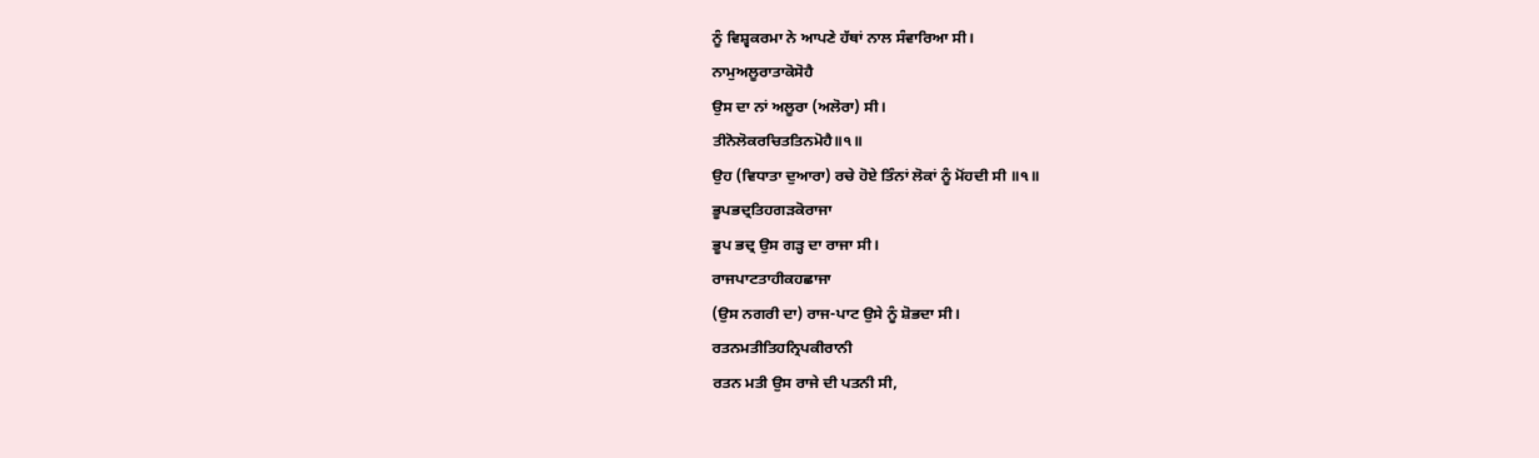ਨੂੰ ਵਿਸ਼੍ਵਕਰਮਾ ਨੇ ਆਪਣੇ ਹੱਥਾਂ ਨਾਲ ਸੰਵਾਰਿਆ ਸੀ।
ਨਾਮੁਅਲੂਰਾਤਾਕੋਸੋਹੈ
ਉਸ ਦਾ ਨਾਂ ਅਲੂਰਾ (ਅਲੋਰਾ) ਸੀ।
ਤੀਨੋਲੋਕਰਚਿਤਤਿਨਮੋਹੈ॥੧॥
ਉਹ (ਵਿਧਾਤਾ ਦੁਆਰਾ) ਰਚੇ ਹੋਏ ਤਿੰਨਾਂ ਲੋਕਾਂ ਨੂੰ ਮੋਂਹਦੀ ਸੀ ॥੧॥
ਭੂਪਭਦ੍ਰਤਿਹਗੜਕੋਰਾਜਾ
ਭੂਪ ਭਦ੍ਰ ਉਸ ਗੜ੍ਹ ਦਾ ਰਾਜਾ ਸੀ।
ਰਾਜਪਾਟਤਾਹੀਕਹਛਾਜਾ
(ਉਸ ਨਗਰੀ ਦਾ) ਰਾਜ-ਪਾਟ ਉਸੇ ਨੂੰ ਸ਼ੋਭਦਾ ਸੀ।
ਰਤਨਮਤੀਤਿਹਨ੍ਰਿਪਕੀਰਾਨੀ
ਰਤਨ ਮਤੀ ਉਸ ਰਾਜੇ ਦੀ ਪਤਨੀ ਸੀ,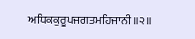ਅਧਿਕਕੁਰੂਪਜਗਤਮਹਿਜਾਨੀ॥੨॥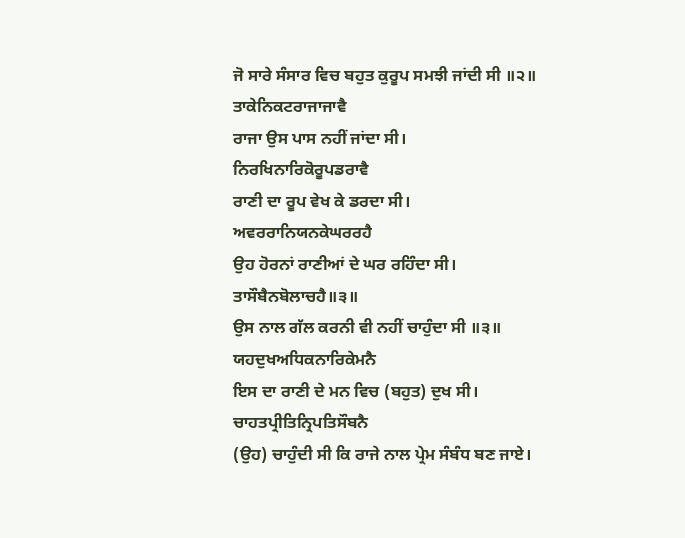ਜੋ ਸਾਰੇ ਸੰਸਾਰ ਵਿਚ ਬਹੁਤ ਕੁਰੂਪ ਸਮਝੀ ਜਾਂਦੀ ਸੀ ॥੨॥
ਤਾਕੇਨਿਕਟਰਾਜਾਜਾਵੈ
ਰਾਜਾ ਉਸ ਪਾਸ ਨਹੀਂ ਜਾਂਦਾ ਸੀ।
ਨਿਰਖਿਨਾਰਿਕੋਰੂਪਡਰਾਵੈ
ਰਾਣੀ ਦਾ ਰੂਪ ਵੇਖ ਕੇ ਡਰਦਾ ਸੀ।
ਅਵਰਰਾਨਿਯਨਕੇਘਰਰਹੈ
ਉਹ ਹੋਰਨਾਂ ਰਾਣੀਆਂ ਦੇ ਘਰ ਰਹਿੰਦਾ ਸੀ।
ਤਾਸੌਬੈਨਬੋਲਾਚਹੈ॥੩॥
ਉਸ ਨਾਲ ਗੱਲ ਕਰਨੀ ਵੀ ਨਹੀਂ ਚਾਹੁੰਦਾ ਸੀ ॥੩॥
ਯਹਦੁਖਅਧਿਕਨਾਰਿਕੇਮਨੈ
ਇਸ ਦਾ ਰਾਣੀ ਦੇ ਮਨ ਵਿਚ (ਬਹੁਤ) ਦੁਖ ਸੀ।
ਚਾਹਤਪ੍ਰੀਤਿਨ੍ਰਿਪਤਿਸੌਬਨੈ
(ਉਹ) ਚਾਹੁੰਦੀ ਸੀ ਕਿ ਰਾਜੇ ਨਾਲ ਪ੍ਰੇਮ ਸੰਬੰਧ ਬਣ ਜਾਏ।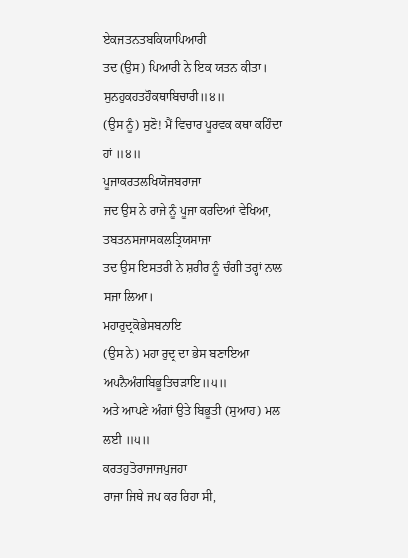ਏਕਜਤਨਤਬਕਿਯਾਪਿਆਰੀ
ਤਦ (ਉਸ) ਪਿਆਰੀ ਨੇ ਇਕ ਯਤਨ ਕੀਤਾ।
ਸੁਨਹੁਕਹਤਹੌਕਥਾਬਿਚਾਰੀ॥੪॥
(ਉਸ ਨੂੰ) ਸੁਣੋ! ਮੈਂ ਵਿਚਾਰ ਪੂਰਵਕ ਕਥਾ ਕਹਿੰਦਾ ਹਾਂ ॥੪॥
ਪੂਜਾਕਰਤਲਖਿਯੋਜਬਰਾਜਾ
ਜਦ ਉਸ ਨੇ ਰਾਜੇ ਨੂੰ ਪੂਜਾ ਕਰਦਿਆਂ ਵੇਖਿਆ,
ਤਬਤਨਸਜਾਸਕਲਤ੍ਰਿਯਸਾਜਾ
ਤਦ ਉਸ ਇਸਤਰੀ ਨੇ ਸ਼ਰੀਰ ਨੂੰ ਚੰਗੀ ਤਰ੍ਹਾਂ ਨਾਲ ਸਜਾ ਲਿਆ।
ਮਹਾਰੁਦ੍ਰਕੋਭੇਸਬਨਾਇ
(ਉਸ ਨੇ) ਮਹਾ ਰੁਦ੍ਰ ਦਾ ਭੇਸ ਬਣਾਇਆ
ਅਪਨੈਅੰਗਬਿਭੂਤਿਚੜਾਇ॥੫॥
ਅਤੇ ਆਪਣੇ ਅੰਗਾਂ ਉਤੇ ਬਿਭੂਤੀ (ਸੁਆਹ) ਮਲ ਲਈ ॥੫॥
ਕਰਤਹੁਤੋਰਾਜਾਜਪੁਜਹਾ
ਰਾਜਾ ਜਿਥੇ ਜਪ ਕਰ ਰਿਹਾ ਸੀ,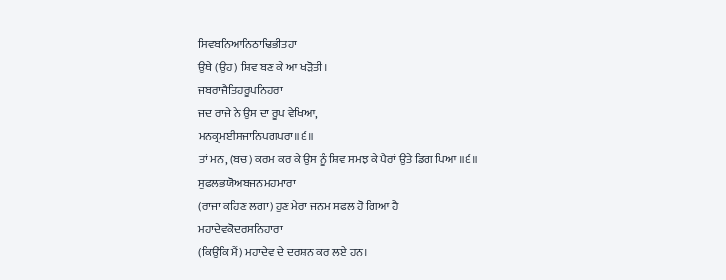ਸਿਵਬਨਿਆਨਿਠਾਢਿਭੀਤਹਾ
ਉਥੇ (ਉਹ) ਸ਼ਿਵ ਬਣ ਕੇ ਆ ਖੜੋਤੀ।
ਜਬਰਾਜੈਤਿਹਰੂਪਨਿਹਰਾ
ਜਦ ਰਾਜੇ ਨੇ ਉਸ ਦਾ ਰੂਪ ਵੇਖਿਆ,
ਮਨਕ੍ਰਮਈਸਜਾਨਿਪਗਪਰਾ॥੬॥
ਤਾਂ ਮਨ, (ਬਚ) ਕਰਮ ਕਰ ਕੇ ਉਸ ਨੂੰ ਸ਼ਿਵ ਸਮਝ ਕੇ ਪੈਰਾਂ ਉਤੇ ਡਿਗ ਪਿਆ ॥੬॥
ਸੁਫਲਭਯੋਅਬਜਨਮਹਮਾਰਾ
(ਰਾਜਾ ਕਹਿਣ ਲਗਾ) ਹੁਣ ਮੇਰਾ ਜਨਮ ਸਫਲ ਹੋ ਗਿਆ ਹੈ
ਮਹਾਦੇਵਕੋਦਰਸਨਿਹਾਰਾ
(ਕਿਉਂਕਿ ਮੈਂ) ਮਹਾਦੇਵ ਦੇ ਦਰਸ਼ਨ ਕਰ ਲਏ ਹਨ।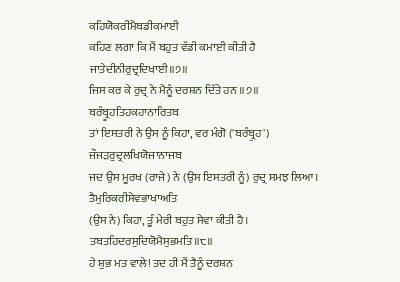ਕਹਿਯੋਕਰੀਮੈਬਡੀਕਮਾਈ
ਕਹਿਣ ਲਗਾ ਕਿ ਮੈਂ ਬਹੁਤ ਵੱਡੀ ਕਮਾਈ ਕੀਤੀ ਹੈ
ਜਾਤੇਦੀਨੀਰੁਦ੍ਰਦਿਖਾਈ॥੭॥
ਜਿਸ ਕਰ ਕੇ ਰੁਦ੍ਰ ਨੇ ਮੈਨੂੰ ਦਰਸ਼ਨ ਦਿੱਤੇ ਹਨ ॥੭॥
ਬਰੰਬ੍ਰੂਹਤਿਹਕਹਾਨਾਰਿਤਬ
ਤਾਂ ਇਸਤਰੀ ਨੇ ਉਸ ਨੂੰ ਕਿਹਾ, ਵਰ ਮੰਗੋ ('ਬਰੰਬ੍ਰੁਹ')
ਜੌਜੜਰੁਦ੍ਰਲਖਿਯੋਜਾਨਾਜਬ
ਜਦ ਉਸ ਮੂਰਖ (ਰਾਜੇ) ਨੇ (ਉਸ ਇਸਤਰੀ ਨੂੰ) ਰੁਦ੍ਰ ਸਮਝ ਲਿਆ।
ਤੈਮੁਰਿਕਰੀਸੇਵਭਾਖਾਅਤਿ
(ਉਸ ਨੇ) ਕਿਹਾ, ਤੂੰ ਮੇਰੀ ਬਹੁਤ ਸੇਵਾ ਕੀਤੀ ਹੈ।
ਤਬਤਹਿਦਰਸੁਦਿਯੋਮੈਸੁਭਮਤਿ॥੮॥
ਹੇ ਸ਼ੁਭ ਮਤ ਵਾਲੇ! ਤਦ ਹੀ ਮੈਂ ਤੈਨੂੰ ਦਰਸ਼ਨ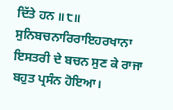ਦਿੱਤੇ ਹਨ ॥੮॥
ਸੁਨਿਬਚਨਾਰਿਰਾਇਹਰਖਾਨਾ
ਇਸਤਰੀ ਦੇ ਬਚਨ ਸੁਣ ਕੇ ਰਾਜਾ ਬਹੁਤ ਪ੍ਰਸੰਨ ਹੋਇਆ।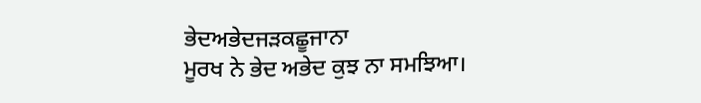ਭੇਦਅਭੇਦਜੜਕਛੂਜਾਨਾ
ਮੂਰਖ ਨੇ ਭੇਦ ਅਭੇਦ ਕੁਝ ਨਾ ਸਮਝਿਆ।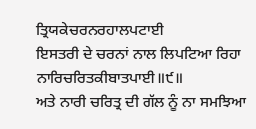ਤ੍ਰਿਯਕੇਚਰਨਰਹਾਲਪਟਾਈ
ਇਸਤਰੀ ਦੇ ਚਰਨਾਂ ਨਾਲ ਲਿਪਟਿਆ ਰਿਹਾ
ਨਾਰਿਚਰਿਤਕੀਬਾਤਪਾਈ॥੯॥
ਅਤੇ ਨਾਰੀ ਚਰਿਤ੍ਰ ਦੀ ਗੱਲ ਨੂੰ ਨਾ ਸਮਝਿਆ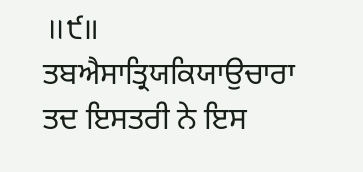॥੯॥
ਤਬਐਸਾਤ੍ਰਿਯਕਿਯਾਉਚਾਰਾ
ਤਦ ਇਸਤਰੀ ਨੇ ਇਸ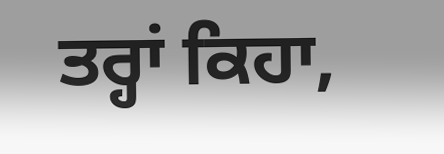ਤਰ੍ਹਾਂ ਕਿਹਾ,